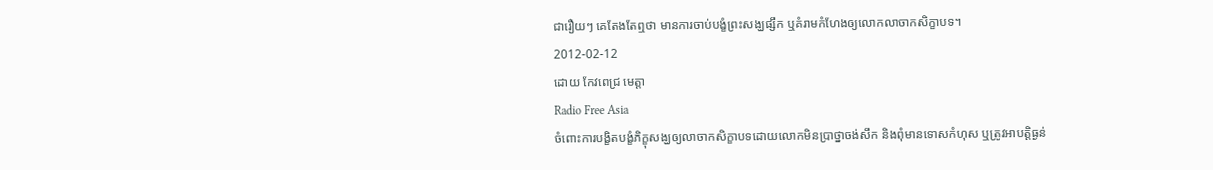ជារឿយៗ គេតែងតែឮថា មានការចាប់បង្ខំព្រះសង្ឃផ្សឹក ឬគំរាមកំហែងឲ្យលោកលាចាកសិក្ខាបទ។
2012-02-12
ដោយ កែវពេជ្រ មេត្តា
Radio Free Asia
ចំពោះការបង្ខិតបង្ខំភិក្ខុសង្ឃឲ្យលាចាកសិក្ខាបទដោយលោកមិនប្រាថ្នាចង់សឹក និងពុំមានទោសកំហុស ឬត្រូវអាបត្តិធ្ងន់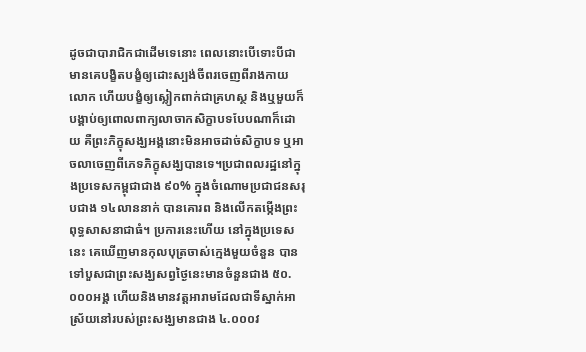ដូចជាបារាជិកជាដើមទេនោះ ពេលនោះបើទោះបីជាមានគេបង្ខិតបង្ខំឲ្យដោះស្បង់ចីពរចេញពីរាងកាយលោក ហើយបង្ខំឲ្យស្លៀកពាក់ជាគ្រហស្ថ និងឬមួយក៏បង្គាប់ឲ្យពោលពាក្យលាចាកសិក្ខាបទបែបណាក៏ដោយ គឺព្រះភិក្ខុសង្ឃអង្គនោះមិនអាចដាច់សិក្ខាបទ ឬអាចលាចេញពីភេទភិក្ខុសង្ឃបានទេ។ប្រជាពលរដ្ឋនៅក្នុងប្រទេសកម្ពុជាជាង ៩០% ក្នុងចំណោមប្រជាជនសរុបជាង ១៤លាននាក់ បានគោរព និងលើកតម្កើងព្រះពុទ្ធសាសនាជាធំ។ ប្រការនេះហើយ នៅក្នុងប្រទេសនេះ គេឃើញមានកុលបុត្រចាស់ក្មេងមួយចំនួន បានទៅបួសជាព្រះសង្ឃសព្វថ្ងៃនេះមានចំនួនជាង ៥០.០០០អង្គ ហើយនិងមានវត្តអារាមដែលជាទីស្នាក់អាស្រ័យនៅរបស់ព្រះសង្ឃមានជាង ៤.០០០វ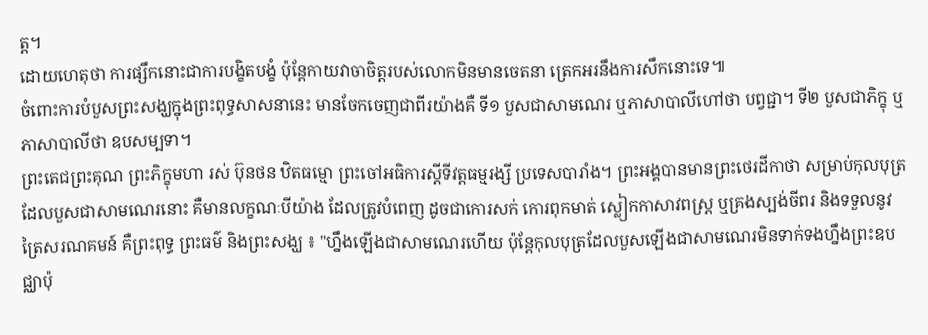ត្ត។
ដោយហេតុថា ការផ្សឹកនោះជាការបង្ខិតបង្ខំ ប៉ុន្តែកាយវាចាចិត្តរបស់លោកមិនមានចេតនា ត្រេកអរនឹងការសឹកនោះទេ៕
ចំពោះការបំបួសព្រះសង្ឃក្នុងព្រះពុទ្ធសាសនានេះ មានចែកចេញជាពីរយ៉ាងគឺ ទី១ បួសជាសាមណេរ ឬភាសាបាលីហៅថា បព្វជ្ជា។ ទី២ បួសជាភិក្ខុ ឬភាសាបាលីថា ឧបសម្បទា។
ព្រះតេជព្រះគុណ ព្រះភិក្ខុមហា រស់ ប៊ុនថន ឋិតធម្មោ ព្រះចៅអធិការស្ដីទីវត្តធម្មរង្សី ប្រទេសបារាំង។ ព្រះអង្គបានមានព្រះថេរដីកាថា សម្រាប់កុលបុត្រដែលបួសជាសាមណេរនោះ គឺមានលក្ខណៈបីយ៉ាង ដែលត្រូវបំពេញ ដូចជាកោរសក់ កោរពុកមាត់ ស្លៀកកាសាវពស្ត្រ ឬគ្រងស្បង់ចីពរ និងទទួលនូវត្រៃសរណគមន៍ គឺព្រះពុទ្ធ ព្រះធម៌ និងព្រះសង្ឃ ៖ "ហ្នឹងឡើងជាសាមណេរហើយ ប៉ុន្តែកុលបុត្រដែលបួសឡើងជាសាមណេរមិនទាក់ទងហ្នឹងព្រះឧបជ្ឈាប៉ុ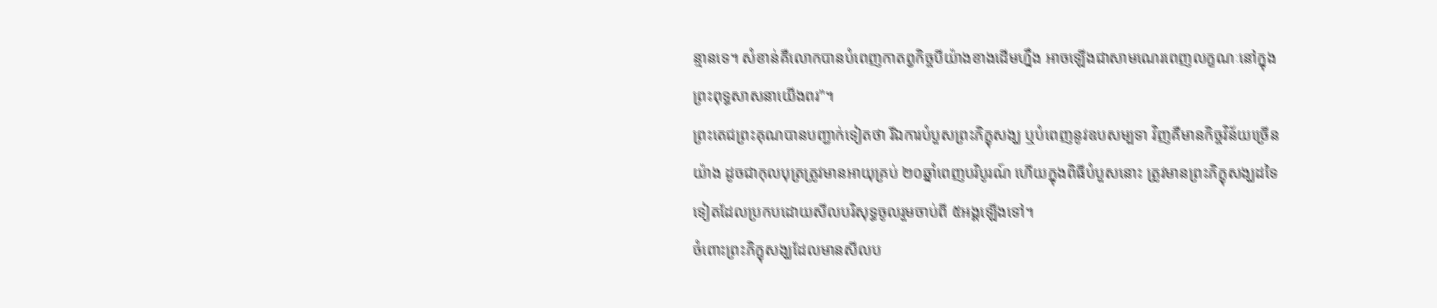ន្មានទេ។ សំខាន់គឺលោកបានបំពេញកាតព្វកិច្ចបីយ៉ាងខាងដើមហ្នឹង អាចឡើងជាសាមណេរពេញលក្ខណៈនៅក្នុងព្រះពុទ្ធសាសនាយើងពរ"។
ព្រះតេជព្រះគុណបានបញ្ជាក់ទៀតថា រីឯការបំបួសព្រះភិក្ខុសង្ឃ ឬបំពេញនូវឧបសម្បទា វិញគឺមានកិច្ចវិន័យច្រើនយ៉ាង ដូចជាកុលបុត្រត្រូវមានអាយុគ្រប់ ២០ឆ្នាំពេញបរិបូរណ៍ ហើយក្នុងពិធីបំបួសនោះ ត្រូវមានព្រះភិក្ខុសង្ឃដទៃទៀតដែលប្រកបដោយសីលបរិសុទ្ធចូលរួមចាប់ពី ៥អង្គឡើងទៅ។
ចំពោះព្រះភិក្ខុសង្ឃដែលមានសីលប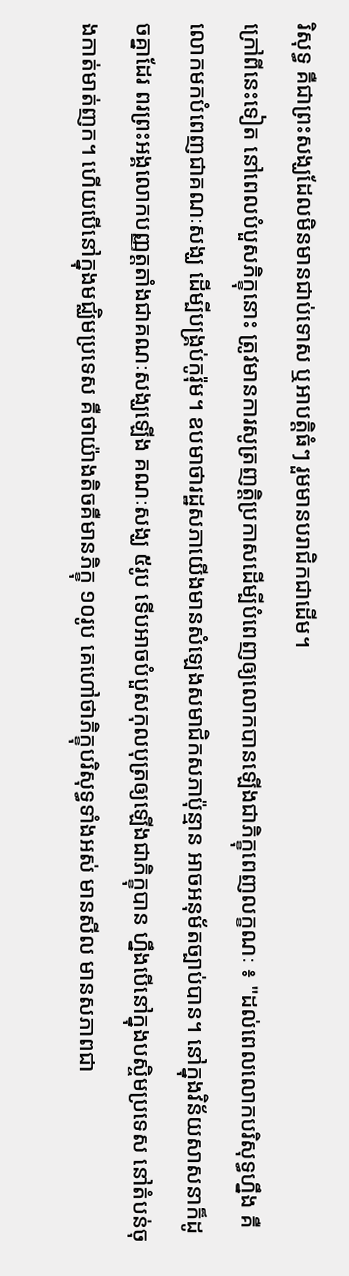រិសុទ្ធ គឺជាព្រះសង្ឃដែលមិនមានជាប់ទោស ឬអាបត្តិធំៗ រួមមានបរាជិកជាដើម។
ក្រៅពីនេះទៀត នៅពេលបំបួសភិក្ខុនោះ ត្រូវមានការសូត្រញត្តិប្រកាសដើម្បីបំពេញឲ្យលោកបានឡើងជាភិក្ខុពេញលក្ខណៈ ៖ "ដល់ពេលលោកបរិសុទ្ធហ្នឹង គឺលោកមកបំពេញជាគណៈសង្ឃ ដើម្បីបង្គ្រប់កូរ៉ុម។ ឧបមាថារដ្ឋសភាយើងមានសំឡេងសមាជិកសភាប៉ុន្មាន អាចអនុម័តច្បាប់បាន។ នៅក្នុងវិន័យសាសនាក៏ដូចគ្នាដែរ ពរព្រះអង្គលោកបញ្ញត្តតាំងជាគណៈសង្ឃឡើង គណៈសង្ឃ ៥រូប ទើបអាចបំបួសកុលបុត្រឲ្យឡើងជាភិក្ខុបាន ហ្នឹងបើនៅក្នុងបស្ចិមប្រទេស នៅតំបន់ចុងកាត់មាត់ញក។ ហើយបើនៅក្នុងមជ្ឈិមប្រទេស គឺថាយ៉ាងតិចគឺមានភិក្ខុ ១០រូប គេហៅថាភិក្ខុបរិសុទ្ធទាំងអស់ មានសីល មានសភាពជា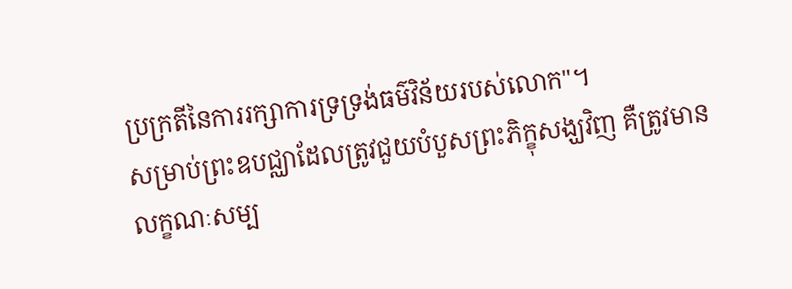ប្រក្រតីនៃការរក្សាការទ្រទ្រង់ធម៌វិន័យរបស់លោក"។
សម្រាប់ព្រះឧបជ្ឈាដែលត្រូវជួយបំបួសព្រះភិក្ខុសង្ឃវិញ គឺត្រូវមានលក្ខណៈសម្ប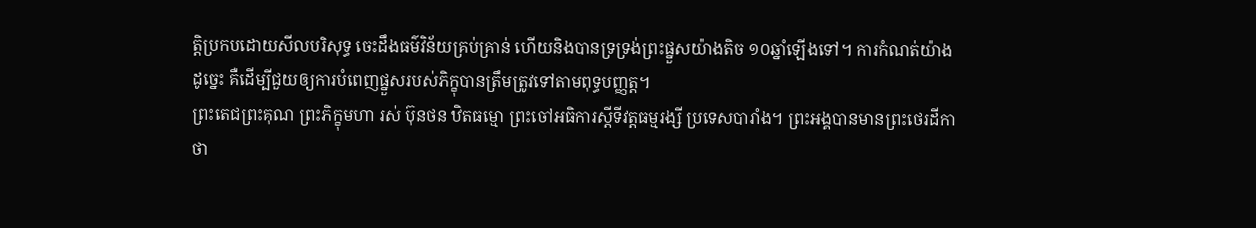ត្តិប្រកបដោយសីលបរិសុទ្ធ ចេះដឹងធម៌វិន័យគ្រប់គ្រាន់ ហើយនិងបានទ្រទ្រង់ព្រះផ្នួសយ៉ាងតិច ១០ឆ្នាំឡើងទៅ។ ការកំណត់យ៉ាងដូច្នេះ គឺដើម្បីជួយឲ្យការបំពេញផ្នួសរបស់ភិក្ខុបានត្រឹមត្រូវទៅតាមពុទ្ធបញ្ញត្ត។
ព្រះតេជព្រះគុណ ព្រះភិក្ខុមហា រស់ ប៊ុនថន ឋិតធម្មោ ព្រះចៅអធិការស្ដីទីវត្តធម្មរង្សី ប្រទេសបារាំង។ ព្រះអង្គបានមានព្រះថេរដីកាថា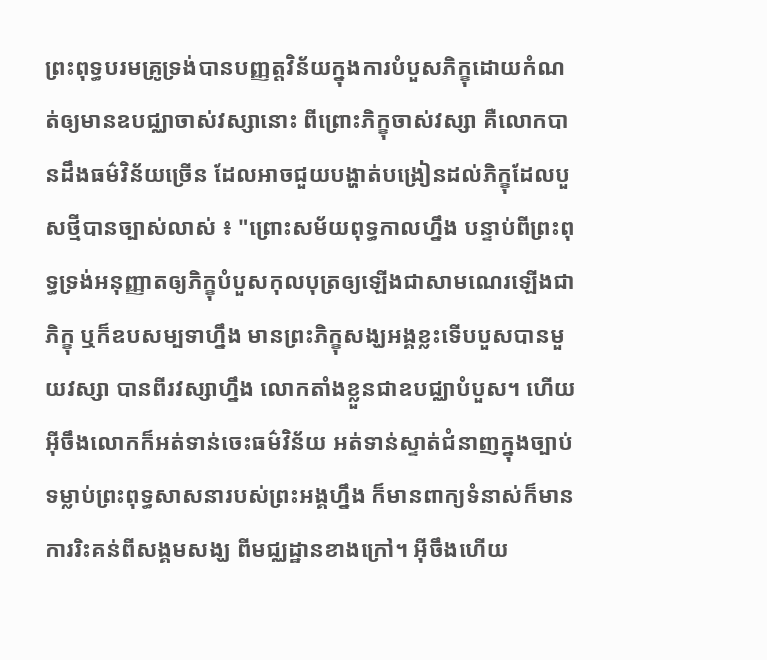ព្រះពុទ្ធបរមគ្រូទ្រង់បានបញ្ញត្តវិន័យក្នុងការបំបួសភិក្ខុដោយកំណត់ឲ្យមានឧបជ្ឈាចាស់វស្សានោះ ពីព្រោះភិក្ខុចាស់វស្សា គឺលោកបានដឹងធម៌វិន័យច្រើន ដែលអាចជួយបង្ហាត់បង្រៀនដល់ភិក្ខុដែលបួសថ្មីបានច្បាស់លាស់ ៖ "ព្រោះសម័យពុទ្ធកាលហ្នឹង បន្ទាប់ពីព្រះពុទ្ធទ្រង់អនុញ្ញាតឲ្យភិក្ខុបំបួសកុលបុត្រឲ្យឡើងជាសាមណេរឡើងជាភិក្ខុ ឬក៏ឧបសម្បទាហ្នឹង មានព្រះភិក្ខុសង្ឃអង្គខ្លះទើបបួសបានមួយវស្សា បានពីរវស្សាហ្នឹង លោកតាំងខ្លួនជាឧបជ្ឈាបំបួស។ ហើយអ៊ីចឹងលោកក៏អត់ទាន់ចេះធម៌វិន័យ អត់ទាន់ស្ទាត់ជំនាញក្នុងច្បាប់ទម្លាប់ព្រះពុទ្ធសាសនារបស់ព្រះអង្គហ្នឹង ក៏មានពាក្យទំនាស់ក៏មានការរិះគន់ពីសង្គមសង្ឃ ពីមជ្ឈដ្ឋានខាងក្រៅ។ អ៊ីចឹងហើយ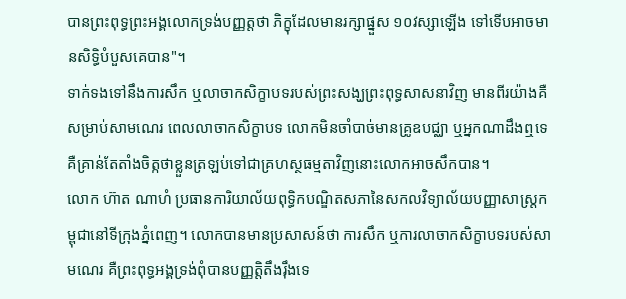បានព្រះពុទ្ធព្រះអង្គលោកទ្រង់បញ្ញត្តថា ភិក្ខុដែលមានរក្សាផ្នួស ១០វស្សាឡើង ទៅទើបអាចមានសិទ្ធិបំបួសគេបាន"។
ទាក់ទងទៅនឹងការសឹក ឬលាចាកសិក្ខាបទរបស់ព្រះសង្ឃព្រះពុទ្ធសាសនាវិញ មានពីរយ៉ាងគឺ សម្រាប់សាមណេរ ពេលលាចាកសិក្ខាបទ លោកមិនចាំបាច់មានគ្រូឧបជ្ឈា ឬអ្នកណាដឹងឮទេ គឺគ្រាន់តែតាំងចិត្កថាខ្លួនត្រឡប់ទៅជាគ្រហស្ថធម្មតាវិញនោះលោកអាចសឹកបាន។
លោក ហ៊ាត ណាហំ ប្រធានការិយាល័យពុទ្ធិកបណ្ឌិតសភានៃសកលវិទ្យាល័យបញ្ញាសាស្ត្រកម្ពុជានៅទីក្រុងភ្នំពេញ។ លោកបានមានប្រសាសន៍ថា ការសឹក ឬការលាចាកសិក្ខាបទរបស់សាមណេរ គឺព្រះពុទ្ធអង្គទ្រង់ពុំបានបញ្ញត្តិតឹងរ៉ឹងទេ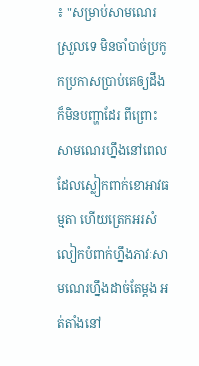៖ "សម្រាប់សាមណេរស្រួលទេ មិនចាំបាច់ប្រកូកប្រកាសប្រាប់គេឲ្យដឹងក៏មិនបញ្ហាដែរ ពីព្រោះសាមណេរហ្នឹងនៅពេលដែលស្លៀកពាក់ខោអាវធម្មតា ហើយត្រេកអរសំលៀកបំពាក់ហ្នឹងភាវៈសាមណេរហ្នឹងដាច់តែម្ដង អត់តាំងនៅ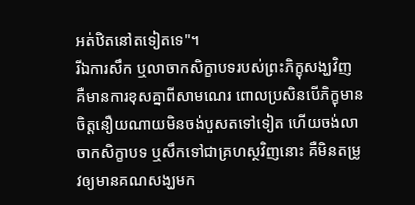អត់ឋិតនៅតទៀតទេ"។
រីឯការសឹក ឬលាចាកសិក្ខាបទរបស់ព្រះភិក្ខុសង្ឃវិញ គឺមានការខុសគ្នាពីសាមណេរ ពោលប្រសិនបើភិក្ខុមានចិត្តនឿយណាយមិនចង់បួសតទៅទៀត ហើយចង់លាចាកសិក្ខាបទ ឬសឹកទៅជាគ្រហស្ថវិញនោះ គឺមិនតម្រូវឲ្យមានគណសង្ឃមក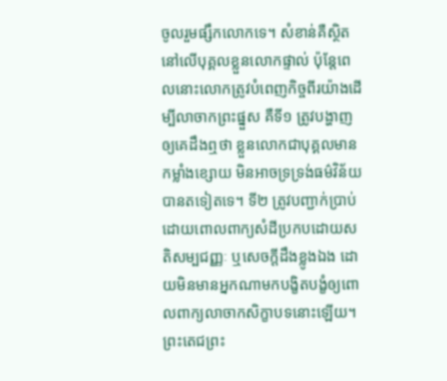ចូលរួមផ្សឹកលោកទេ។ សំខាន់គឺស្ថិតនៅលើបុគ្គលខ្លួនលោកផ្ទាល់ ប៉ុន្តែពេលនោះលោកត្រូវបំពេញកិច្ចពីរយ៉ាងដើម្បីលាចាកព្រះផ្នួស គឺទី១ ត្រូវបង្ហាញឲ្យគេដឹងឮថា ខ្លួនលោកជាបុគ្គលមានកម្លាំងខ្សោយ មិនអាចទ្រទ្រង់ធម៌វិន័យបានតទៀតទេ។ ទី២ ត្រូវបញ្ជាក់ប្រាប់ដោយពោលពាក្យសំដីប្រកបដោយសតិសម្បជញ្ញៈ ឬសេចក្ដីដឹងខ្លូងឯង ដោយមិនមានអ្នកណាមកបង្ខិតបង្ខំឲ្យពោលពាក្យលាចាកសិក្ខាបទនោះឡើយ។
ព្រះតេជព្រះ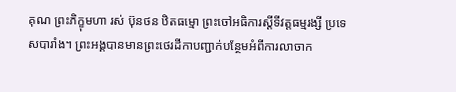គុណ ព្រះភិក្ខុមហា រស់ ប៊ុនថន ឋិតធម្មោ ព្រះចៅអធិការស្ដីទីវត្តធម្មរង្សី ប្រទេសបារាំង។ ព្រះអង្គបានមានព្រះថេរដីកាបញ្ជាក់បន្ថែមអំពីការលាចាក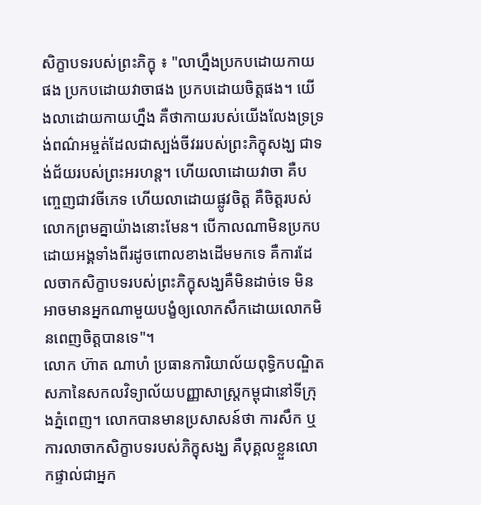សិក្ខាបទរបស់ព្រះភិក្ខុ ៖ "លាហ្នឹងប្រកបដោយកាយផង ប្រកបដោយវាចាផង ប្រកបដោយចិត្តផង។ យើងលាដោយកាយហ្នឹង គឺថាកាយរបស់យើងលែងទ្រទ្រង់ពណ៌អម្ចត់ដែលជាស្បង់ចីវររបស់ព្រះភិក្ខុសង្ឃ ជាទង់ជ័យរបស់ព្រះអរហន្ត។ ហើយលាដោយវាចា គឺបញ្ចេញជាវចីភេទ ហើយលាដោយផ្លូវចិត្ត គឺចិត្តរបស់លោកព្រមគ្នាយ៉ាងនោះមែន។ បើកាលណាមិនប្រកបដោយអង្គទាំងពីរដូចពោលខាងដើមមកទេ គឺការដែលចាកសិក្ខាបទរបស់ព្រះភិក្ខុសង្ឃគឺមិនដាច់ទេ មិនអាចមានអ្នកណាមួយបង្ខំឲ្យលោកសឹកដោយលោកមិនពេញចិត្តបានទេ"។
លោក ហ៊ាត ណាហំ ប្រធានការិយាល័យពុទ្ធិកបណ្ឌិតសភានៃសកលវិទ្យាល័យបញ្ញាសាស្ត្រកម្ពុជានៅទីក្រុងភ្នំពេញ។ លោកបានមានប្រសាសន៍ថា ការសឹក ឬការលាចាកសិក្ខាបទរបស់ភិក្ខុសង្ឃ គឺបុគ្គលខ្លួនលោកផ្ទាល់ជាអ្នក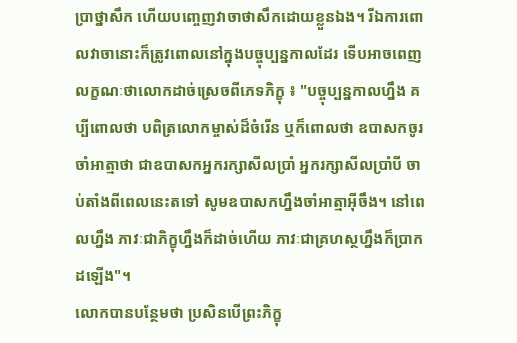ប្រាថ្នាសឹក ហើយបញ្ចេញវាចាថាសឹកដោយខ្លួនឯង។ រីឯការពោលវាចានោះក៏ត្រូវពោលនៅក្នុងបច្ចុប្បន្នកាលដែរ ទើបអាចពេញលក្ខណៈថាលោកដាច់ស្រេចពីភេទភិក្ខុ ៖ "បច្ចុប្បន្នកាលហ្នឹង គប្បីពោលថា បពិត្រលោកម្ចាស់ដ៏ចំរើន ឬក៏ពោលថា ឧបាសកចូរចាំអាត្មាថា ជាឧបាសកអ្នករក្សាសីលប្រាំ អ្នករក្សាសីលប្រាំបី ចាប់តាំងពីពេលនេះតទៅ សូមឧបាសកហ្នឹងចាំអាត្មាអ៊ីចឹង។ នៅពេលហ្នឹង ភាវៈជាភិក្ខុហ្នឹងក៏ដាច់ហើយ ភាវៈជាគ្រហស្ថហ្នឹងក៏ប្រាកដឡើង"។
លោកបានបន្ថែមថា ប្រសិនបើព្រះភិក្ខុ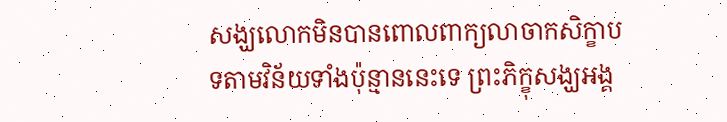សង្ឃលោកមិនបានពោលពាក្យលាចាកសិក្ខាបទតាមវិន័យទាំងប៉ុន្មាននេះទេ ព្រះភិក្ខុសង្ឃអង្គ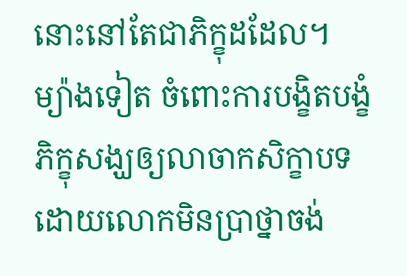នោះនៅតែជាភិក្ខុដដែល។
ម្យ៉ាងទៀត ចំពោះការបង្ខិតបង្ខំភិក្ខុសង្ឃឲ្យលាចាកសិក្ខាបទដោយលោកមិនប្រាថ្នាចង់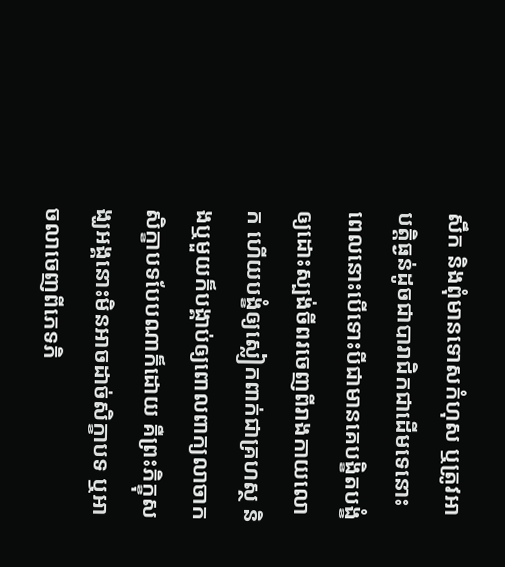សឹក និងពុំមានទោសកំហុស ឬត្រូវអាបត្តិធ្ងន់ដូចជាបារាជិកជាដើមទេនោះ ពេលនោះបើទោះបីជាមានគេបង្ខិតបង្ខំឲ្យដោះស្បង់ចីពរចេញពីរាងកាយលោក ហើយបង្ខំឲ្យស្លៀកពាក់ជាគ្រហស្ថ និងឬមួយក៏បង្គាប់ឲ្យពោលពាក្យលាចាកសិក្ខាបទបែបណាក៏ដោយ គឺព្រះភិក្ខុសង្ឃអង្គនោះមិនអាចដាច់សិក្ខាបទ ឬអាចលាចេញពីភេទភិ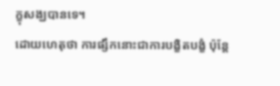ក្ខុសង្ឃបានទេ។
ដោយហេតុថា ការផ្សឹកនោះជាការបង្ខិតបង្ខំ ប៉ុន្តែ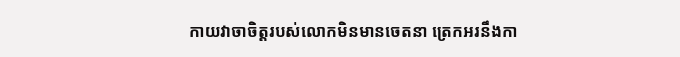កាយវាចាចិត្តរបស់លោកមិនមានចេតនា ត្រេកអរនឹងកា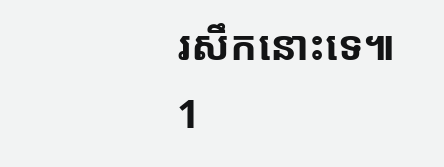រសឹកនោះទេ៕
1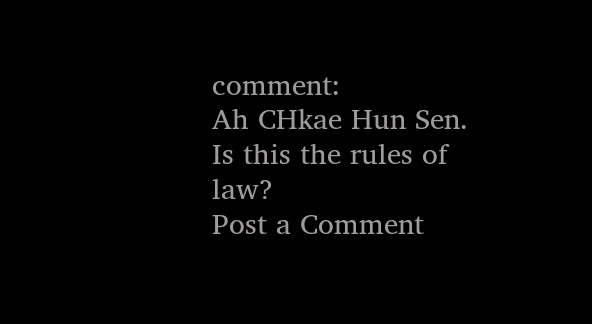comment:
Ah CHkae Hun Sen. Is this the rules of law?
Post a Comment